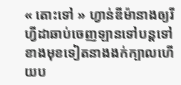« តោះទៅ » ហ្វាន់ឌីម៉ានាងឲ្យរីហ្វីដាឆាប់ចេញឡានទៅបន្តទៅខាងមុខទៀតនាងងក់ក្បាលហើយប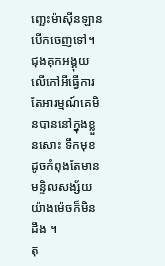ញ្ឆេះម៉ាស៊ីនឡានបើកចេញទៅ។
ជុងគុកអង្គុយលើកៅអីធ្វើការតែអារម្មណ៍គេមិនបាននៅក្នុងខ្លួនសោះ ទឹកមុខដូចកំពុងតែមានមន្ទិលសង្ស័យយ៉ាងម៉េចក៏មិនដឹង ។
តុ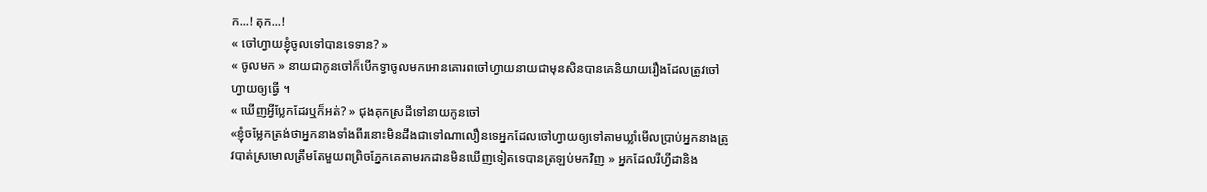ក...! តុក...!
« ចៅហ្វាយខ្ញុំចូលទៅបានទេទាន? »
« ចូលមក » នាយជាកូនចៅក៏បើកទ្វាចូលមកអោនគោរពចៅហ្វាយនាយជាមុនសិនបានគេនិយាយរឿងដែលត្រូវចៅហ្វាយឲ្យធ្វើ ។
« ឃើញអ្វីប្លែកដែរឬក៏អត់? » ជុងគុកស្រដីទៅនាយកូនចៅ
«ខ្ញុំចម្លែកត្រង់ថាអ្នកនាងទាំងពីរនោះមិនដឹងជាទៅណាលឿនទេអ្នកដែលចៅហ្វាយឲ្យទៅតាមឃ្លាំមើលប្រាប់អ្នកនាងត្រូវបាត់ស្រមោលត្រឹមតែមួយពព្រិចភ្នែកគេតាមរកដានមិនឃើញទៀតទេបានត្រឡប់មកវិញ » អ្នកដែលរីហ្វីដានិង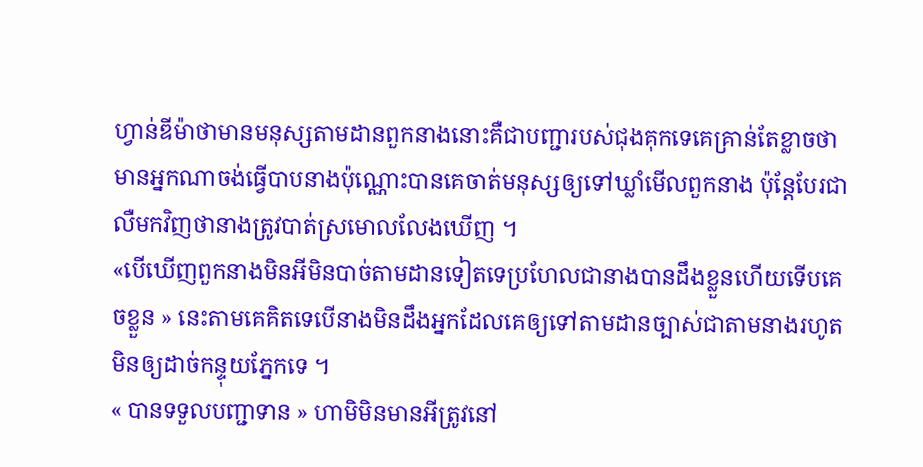ហ្វាន់ឌីម៉ាថាមានមនុស្សតាមដានពួកនាងនោះគឺជាបញ្ជារបស់ជុងគុកទេគេគ្រាន់តែខ្លាចថាមានអ្នកណាចង់ធ្វើបាបនាងប៉ុណ្ណោះបានគេចាត់មនុស្សឲ្យទៅឃ្លាំមើលពួកនាង ប៉ុន្តែបែរជាលឺមកវិញថានាងត្រូវបាត់ស្រមោលលែងឃើញ ។
«បើឃើញពួកនាងមិនអីមិនបាច់តាមដានទៀតទេប្រហែលជានាងបានដឹងខ្លួនហើយទើបគេចខ្លួន » នេះតាមគេគិតទេបើនាងមិនដឹងអ្នកដែលគេឲ្យទៅតាមដានច្បាស់ជាតាមនាងរហូតមិនឲ្យដាច់កន្ទុយភ្នែកទេ ។
« បានទទួលបញ្ជាទាន » ហាមិមិនមានអីត្រូវនៅ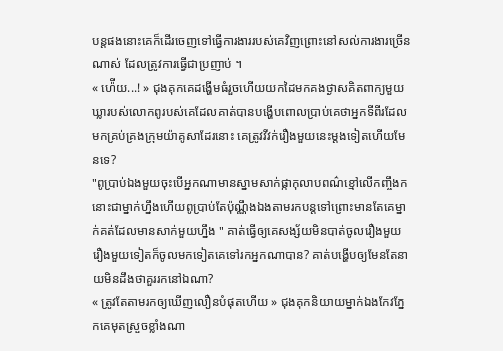បន្តផងនោះគេក៏ដើរចេញទៅធ្វើការងាររបស់គេវិញព្រោះនៅសល់ការងារច្រើនណាស់ ដែលត្រូវការធ្វើជាប្រញាប់ ។
« ហ៉ើយ...! » ជុងគុកគេដង្ហើមធំរួចហើយយកដៃមកគងថ្ងាសគិតពាក្យមួយឃ្លារបស់លោកពូរបស់គេដែលគាត់បានបង្ហើបពោលប្រាប់គេថាអ្នកទីពីរដែលមកគ្រប់គ្រងក្រុមយ៉ាគូសាដែរនោះ គេត្រូវវីវក់រឿងមួយនេះម្ដងទៀតហើយមែនទេ?
"ពូប្រាប់ឯងមួយចុះបើអ្នកណាមានស្នាមសាក់ផ្កាកុលាបពណ៌ខ្មៅលើកញ្ចឹងកនោះជាម្នាក់ហ្នឹងហើយពូប្រាប់តែប៉ុណ្ណឹងឯងតាមរកបន្តទៅព្រោះមានតែគេម្នាក់គត់ដែលមានសាក់មួយហ្នឹង " គាត់ធ្វើឲ្យគេសង្ស័យមិនបាត់ចូលរឿងមួយរឿងមួយទៀតក៏ចូលមកទៀតគេទៅរកអ្នកណាបាន? គាត់បង្ហើបឲ្យមែនតែនាយមិនដឹងថាគួររកនៅឯណា?
« ត្រូវតែតាមរកឲ្យឃើញលឿនបំផុតហើយ » ជុងគុកនិយាយម្នាក់ឯងកែវភ្នែកគេមុតស្រួចខ្លាំងណា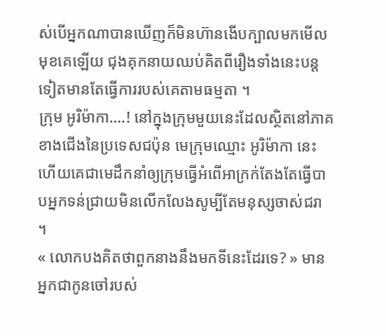ស់បើអ្នកណាបានឃើញក៏មិនហ៊ានងើបក្បាលមកមើលមុខគេឡើយ ជុងគុកនាយឈប់គិតពីរឿងទាំងនេះបន្តទៀតមានតែធ្វើការរបស់គេតាមធម្មតា ។
ក្រុម អូរិម៉ាកា....! នៅក្នុងក្រុមមួយនេះដែលស្ថិតនៅភាគខាងជើងនៃប្រទេសជប៉ុន មេក្រុមឈ្មោះ អូរិម៉ាកា នេះហើយគេជាមេដឹកនាំឲ្យក្រុមធ្វើអំពើអាក្រក់តែងតែធ្វើបាបអ្នកទន់ជ្រាយមិនលើកលែងសូម្បីតែមនុស្សចាស់ជរា ។
« លោកបងគិតថាពួកនាងនឹងមកទីនេះដែរទេ? » មានអ្នកជាកូនចៅរបស់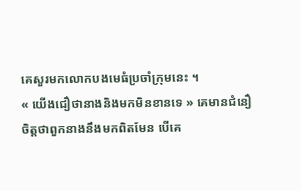គេសួរមកលោកបងមេធំប្រចាំក្រុមនេះ ។
« យើងជឿថានាងនិងមកមិនខានទេ » គេមានជំនឿចិត្តថាពួកនាងនឹងមកពិតមែន បើគេ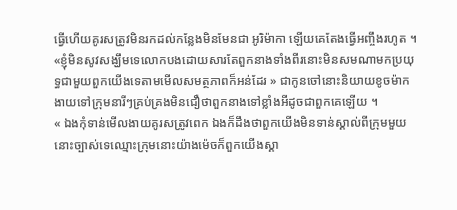ធ្វើហើយគូរសត្រូវមិនរកដល់កន្លែងមិនមែនជា អូរិម៉ាកា ឡើយគេតែងធ្វើអញ្ចឹងរហូត ។
«ខ្ញុំមិនសូវសង្ឃឹមទេលោកបងដោយសារតែពួកនាងទាំងពីរនោះមិនសមណាមកប្រយុទ្ធជាមួយពួកយើងទេតាមមើលសមត្ថភាពក៏អន់ដែរ » ជាកូនចៅនោះនិយាយខូចម៉ាកងាយទៅក្រុមនារីៗគ្រប់គ្រងមិនជឿថាពួកនាងទៅខ្លាំងអីដូចជាពួកគេឡើយ ។
« ឯងកុំទាន់មើលងាយគូរសត្រូវពេក ឯងក៏ដឹងថាពួកយើងមិនទាន់ស្គាល់ពីក្រុមមួយនោះច្បាស់ទេឈ្មោះក្រុមនោះយ៉ាងម៉េចក៏ពួកយើងស្គា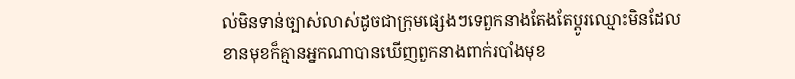ល់មិនទាន់ច្បាស់លាស់ដូចជាក្រុមផ្សេងៗទេពួកនាងតែងតែប្ដូរឈ្មោះមិនដែលខានមុខក៏គ្មានអ្នកណាបានឃើញពួកនាងពាក់របាំងមុខ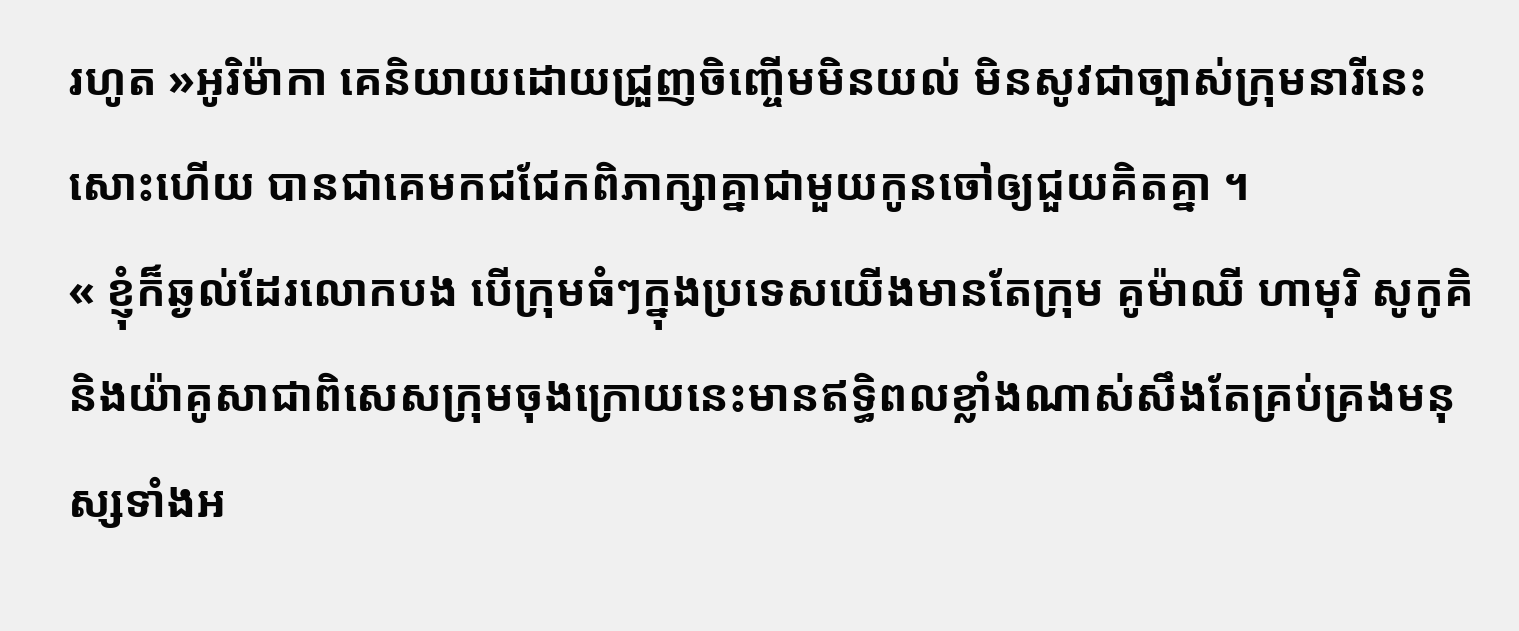រហូត »អូរិម៉ាកា គេនិយាយដោយជ្រួញចិញ្ចើមមិនយល់ មិនសូវជាច្បាស់ក្រុមនារីនេះសោះហើយ បានជាគេមកជជែកពិភាក្សាគ្នាជាមួយកូនចៅឲ្យជួយគិតគ្នា ។
« ខ្ញុំក៏ឆ្ងល់ដែរលោកបង បើក្រុមធំៗក្នុងប្រទេសយើងមានតែក្រុម គូម៉ាឈី ហាមុរិ សូកូគិ និងយ៉ាគូសាជាពិសេសក្រុមចុងក្រោយនេះមានឥទ្ធិពលខ្លាំងណាស់សឹងតែគ្រប់គ្រងមនុស្សទាំងអ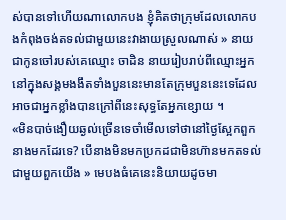ស់បានទៅហើយណាលោកបង ខ្ញុំគិតថាក្រុមដែលលោកបងកំពុងចង់តទល់ជាមួយនេះវាងាយស្រួលណាស់ » នាយជាកូនចៅរបស់គេឈ្មោះ ចាដិន នាយរៀបរាប់ពីឈ្មោះអ្នកនៅក្នុងសង្គមងងឹតទាំងបួននេះមានតែក្រុមបួននេះទេដែលអាចជាអ្នកខ្លាំងបានក្រៅពីនេះសុទ្ធតែអ្នកខ្សោយ ។
«មិនបាច់ងឿយឆ្ងល់ច្រើនទេចាំមើលទៅថានៅថ្ងៃស្អែកពួកនាងមកដែរទេ? បើនាងមិនមកប្រកដជាមិនហ៊ានមកតទល់ជាមួយពួកយើង » មេបងធំគេនេះនិយាយដូចមា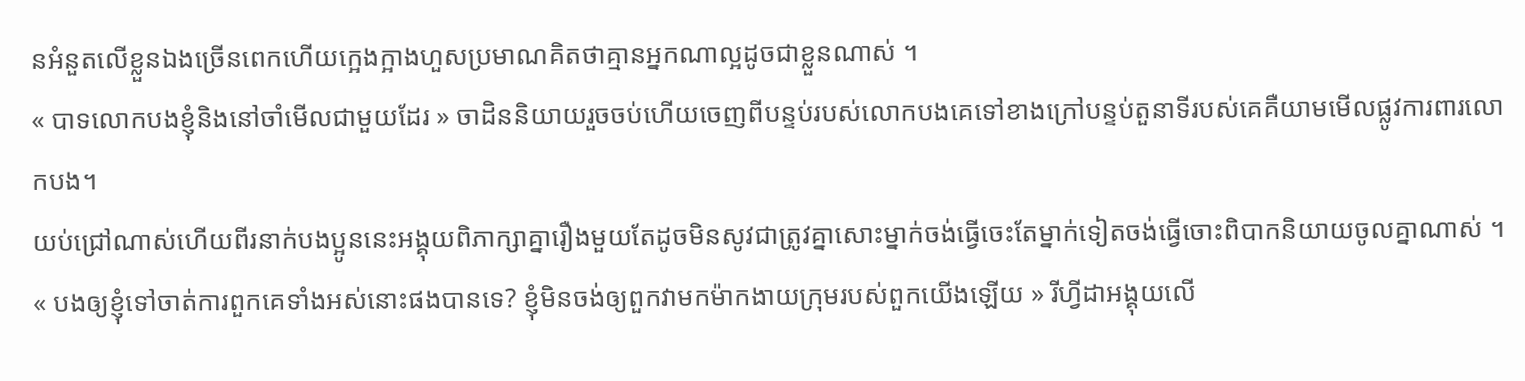នអំនួតលើខ្លួនឯងច្រើនពេកហើយក្អេងក្អាងហួសប្រមាណគិតថាគ្មានអ្នកណាល្អដូចជាខ្លួនណាស់ ។
« បាទលោកបងខ្ញុំនិងនៅចាំមើលជាមួយដែរ » ចាដិននិយាយរួចចប់ហើយចេញពីបន្ទប់របស់លោកបងគេទៅខាងក្រៅបន្ទប់តួនាទីរបស់គេគឺយាមមើលផ្លូវការពារលោកបង។
យប់ជ្រៅណាស់ហើយពីរនាក់បងប្អូននេះអង្គុយពិភាក្សាគ្នារឿងមួយតែដូចមិនសូវជាត្រូវគ្នាសោះម្នាក់ចង់ធ្វើចេះតែម្នាក់ទៀតចង់ធ្វើចោះពិបាកនិយាយចូលគ្នាណាស់ ។
« បងឲ្យខ្ញុំទៅចាត់ការពួកគេទាំងអស់នោះផងបានទេ? ខ្ញុំមិនចង់ឲ្យពួកវាមកម៉ាកងាយក្រុមរបស់ពួកយើងឡើយ » រីហ្វីដាអង្គុយលើ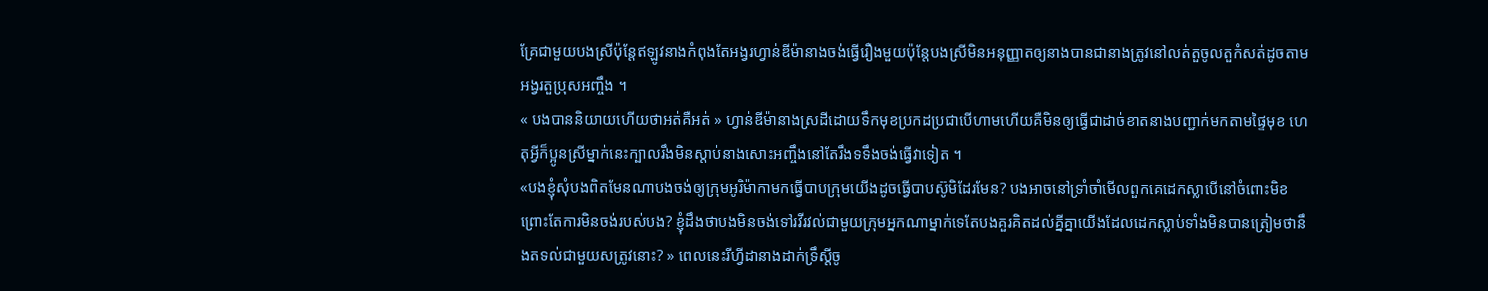គ្រែជាមួយបងស្រីប៉ុន្ដែឥឡូវនាងកំពុងតែអង្វរហ្វាន់ឌីម៉ានាងចង់ធ្វើរឿងមួយប៉ុន្តែបងស្រីមិនអនុញ្ញាតឲ្យនាងបានជានាងត្រូវនៅលត់តួចូលតួកំសត់ដូចតាមអង្វរតួប្រុសអញ្ចឹង ។
« បងបាននិយាយហើយថាអត់គឺអត់ » ហ្វាន់ឌីម៉ានាងស្រដីដោយទឹកមុខប្រកដប្រជាបើហាមហើយគឺមិនឲ្យធ្វើជាដាច់ខាតនាងបញ្ជាក់មកតាមផ្ទៃមុខ ហេតុអ្វីក៏ប្អូនស្រីម្នាក់នេះក្បាលរឹងមិនស្ដាប់នាងសោះអញ្ចឹងនៅតែរឹងទទឹងចង់ធ្វើវាទៀត ។
«បងខ្ញុំសុំបងពិតមែនណាបងចង់ឲ្យក្រុមអូរិម៉ាកាមកធ្វើបាបក្រុមយើងដូចធ្វើបាបស៊ូមិដែរមែន? បងអាចនៅទ្រាំចាំមើលពួកគេដេកស្លាបើនៅចំពោះមិខព្រោះតែការមិនចង់របស់បង? ខ្ញុំដឹងថាបងមិនចង់ទៅរវីរវល់ជាមួយក្រុមអ្នកណាម្នាក់ទេតែបងគួរគិតដល់គ្នីគ្នាយើងដែលដេកស្លាប់ទាំងមិនបានត្រៀមថានឹងតទល់ជាមួយសត្រូវនោះ? » ពេលនេះរីហ្វីដានាងដាក់ទ្រឹស្តីចូ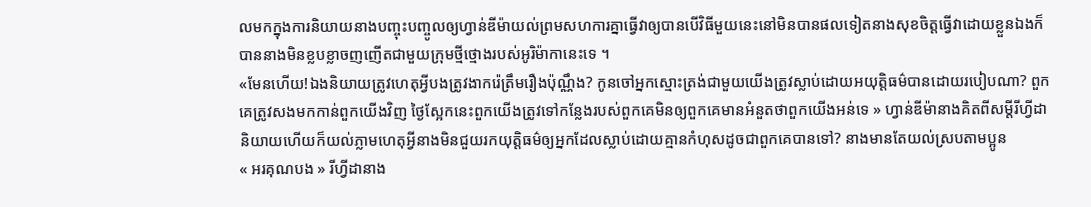លមកក្នុងការនិយាយនាងបញ្ចុះបញ្ចូលឲ្យហ្វាន់ឌីម៉ាយល់ព្រមសហការគ្នាធ្វើវាឲ្យបានបើវិធីមួយនេះនៅមិនបានផលទៀតនាងសុខចិត្តធ្វើវាដោយខ្លួនឯងក៏បាននាងមិនខ្លបខ្លាចញញើតជាមួយក្រុមថ្មីថ្មោងរបស់អូរិម៉ាកានេះទេ ។
«មែនហើយ!ឯងនិយាយត្រូវហេតុអ្វីបងត្រូវងាករ៉េត្រឹមរឿងប៉ុណ្ណឹង? កូនចៅអ្នកស្មោះត្រង់ជាមួយយើងត្រូវស្លាប់ដោយអយុត្តិធម៌បានដោយរបៀបណា? ពួកគេត្រូវសងមកកាន់ពួកយើងវិញ ថ្ងៃស្អែកនេះពួកយើងត្រូវទៅកន្លែងរបស់ពួកគេមិនឲ្យពួកគេមានអំនួតថាពួកយើងអន់ទេ » ហ្វាន់ឌីម៉ានាងគិតពីសម្ដីរីហ្វីដានិយាយហើយក៏យល់ភ្លាមហេតុអ្វីនាងមិនជួយរកយុត្តិធម៌ឲ្យអ្នកដែលស្លាប់ដោយគ្មានកំហុសដូចជាពួកគេបានទៅ? នាងមានតែយល់ស្របតាមប្អូន
« អរគុណបង » រីហ្វីដានាង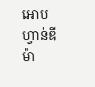អោបហ្វាន់ឌីម៉ា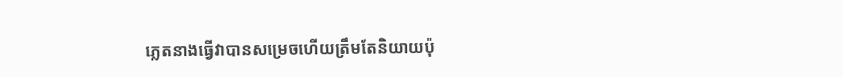ភ្លេតនាងធ្វើវាបានសម្រេចហើយត្រឹមតែនិយាយប៉ុ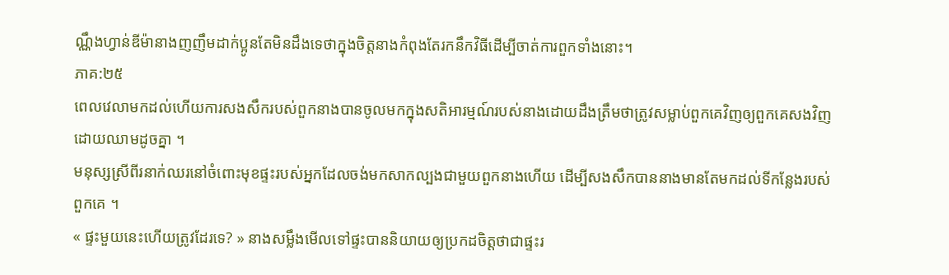ណ្ណឹងហ្វាន់ឌីម៉ានាងញញឹមដាក់ប្អូនតែមិនដឹងទេថាក្នុងចិត្តនាងកំពុងតែរកនឹកវិធីដើម្បីចាត់ការពួកទាំងនោះ។
ភាគ:២៥
ពេលវេលាមកដល់ហើយការសងសឹករបស់ពួកនាងបានចូលមកក្នុងសតិអារម្មណ៍របស់នាងដោយដឹងត្រឹមថាត្រូវសម្លាប់ពួកគេវិញឲ្យពួកគេសងវិញដោយឈាមដូចគ្នា ។
មនុស្សស្រីពីរនាក់ឈរនៅចំពោះមុខផ្ទះរបស់អ្នកដែលចង់មកសាកល្បងជាមួយពួកនាងហើយ ដើម្បីសងសឹកបាននាងមានតែមកដល់ទីកន្លែងរបស់ពួកគេ ។
« ផ្ទះមួយនេះហើយត្រូវដែរទេ? » នាងសម្លឹងមើលទៅផ្ទះបាននិយាយឲ្យប្រកដចិត្តថាជាផ្ទះរ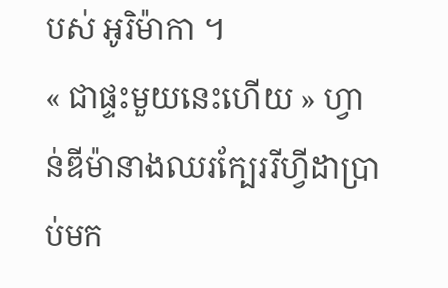បស់ អូរិម៉ាកា ។
« ជាផ្ទះមួយនេះហើយ » ហ្វាន់ឌីម៉ានាងឈរក្បែររីហ្វីដាប្រាប់មក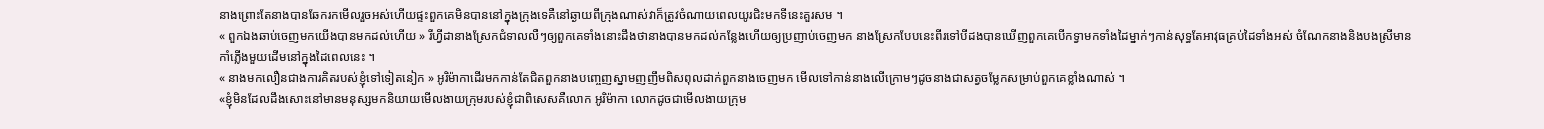នាងព្រោះតែនាងបានឆែករកមើលរួចអស់ហើយផ្ទះពួកគេមិនបាននៅក្នុងក្រុងទេគឺនៅឆ្ងាយពីក្រុងណាស់វាក៏ត្រូវចំណាយពេលយូរជិះមកទីនេះគួរសម ។
« ពួកឯងឆាប់ចេញមកយើងបានមកដល់ហើយ » រីហ្វីដានាងស្រែកជំទាលលឺៗឲ្យពួកគេទាំងនោះដឹងថានាងបានមកដល់កន្លែងហើយឲ្យប្រញាប់ចេញមក នាងស្រែកបែបនេះពីរទៅបីដងបានឃើញពួកគេបើកទ្វាមកទាំងដៃម្នាក់ៗកាន់សុទ្ធតែអាវុធគ្រប់ដៃទាំងអស់ ចំណែកនាងនិងបងស្រីមានកាំភ្លើងមួយដើមនៅក្នុងដៃពេលនេះ ។
« នាងមកលឿនជាងការគិតរបស់ខ្ញុំទៅទៀតនៀក » អូរិម៉ាកាដើរមកកាន់តែជិតពួកនាងបញ្ចេញស្នាមញញឹមពិសពុលដាក់ពួកនាងចេញមក មើលទៅកាន់នាងលើក្រោមៗដូចនាងជាសត្វចម្លែកសម្រាប់ពួកគេខ្លាំងណាស់ ។
«ខ្ញុំមិនដែលដឹងសោះនៅមានមនុស្សមកនិយាយមើលងាយក្រុមរបស់ខ្ញុំជាពិសេសគឺលោក អូរិម៉ាកា លោកដូចជាមើលងាយក្រុម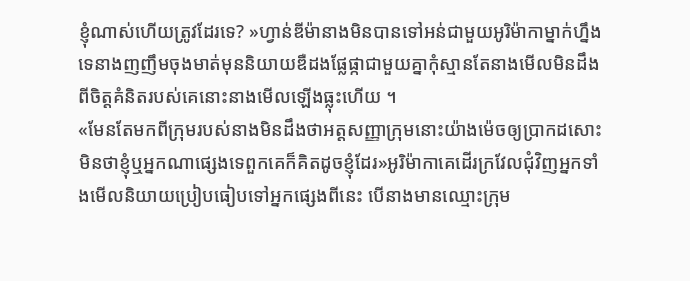ខ្ញុំណាស់ហើយត្រូវដែរទេ? »ហ្វាន់ឌីម៉ានាងមិនបានទៅអន់ជាមួយអូរិម៉ាកាម្នាក់ហ្នឹងទេនាងញញឹមចុងមាត់មុននិយាយឌឺដងផ្លែផ្កាជាមួយគ្នាកុំស្មានតែនាងមើលមិនដឹងពីចិត្តគំនិតរបស់គេនោះនាងមើលឡើងធ្លុះហើយ ។
«មែនតែមកពីក្រុមរបស់នាងមិនដឹងថាអត្តសញ្ញាក្រុមនោះយ៉ាងម៉េចឲ្យប្រាកដសោះមិនថាខ្ញុំឬអ្នកណាផ្សេងទេពួកគេក៏គិតដូចខ្ញុំដែរ»អូរិម៉ាកាគេដើរក្រវែលជុំវិញអ្នកទាំងមើលនិយាយប្រៀបធៀបទៅអ្នកផ្សេងពីនេះ បើនាងមានឈ្មោះក្រុម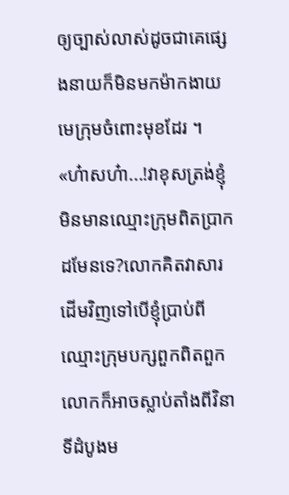ឲ្យច្បាស់លាស់ដូចជាគេផ្សេងនាយក៏មិនមកម៉ាកងាយមេក្រុមចំពោះមុខដែរ ។
«ហ៎ាសហ៎ា...!វាខុសត្រង់ខ្ញុំមិនមានឈ្មោះក្រុមពិតប្រាកដមែនទេ?លោកគិតវាសារដើមវិញទៅបើខ្ញុំប្រាប់ពីឈ្មោះក្រុមបក្សពួកពិតពួកលោកក៏អាចស្លាប់តាំងពីវិនាទីដំបូងម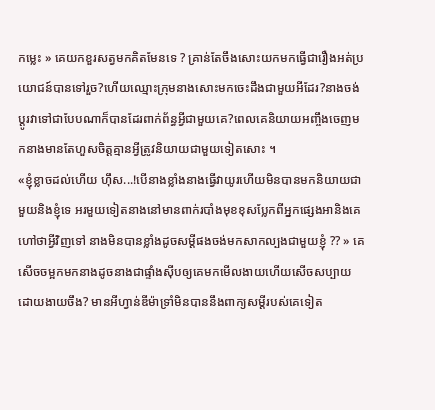កម្លេះ » គេយកខួរសត្វមកគិតមែនទេ ? គ្រាន់តែចឹងសោះយកមកធ្វើជារឿងអត់ប្រយោជន៍បានទៅរួច?ហើយឈ្មោះក្រុមនាងសោះមកចេះដឹងជាមួយអីដែរ?នាងចង់ប្ដូរវាទៅជាបែបណាក៏បានដែរពាក់ព័ន្ធអ្វីជាមួយគេ?ពេលគេនិយាយអញ្ចឹងចេញមកនាងមានតែហួសចិត្តគ្មានអ្វីត្រូវនិយាយជាមួយទៀតសោះ ។
«ខ្ញុំខ្លាចដល់ហើយ ហ៊ឹស...!បើនាងខ្លាំងនាងធ្វើវាយូរហើយមិនបានមកនិយាយជាមួយនិងខ្ញុំទេ អរមួយទៀតនាងនៅមានពាក់របាំងមុខខុសប្លែកពីអ្នកផ្សេងអានិងគេហៅថាអ្វីវិញទៅ នាងមិនបានខ្លាំងដូចសម្ដីផងចង់មកសាកល្បងជាមួយខ្ញុំ ?? » គេសើចចម្អកមកនាងដូចនាងជាផ្ទាំងស៊ីបឲ្យគេមកមើលងាយហើយសើចសប្បាយដោយងាយចឹង? មានអីហ្វាន់ឌីម៉ាទ្រាំមិនបាននឹងពាក្យសម្ដីរបស់គេទៀត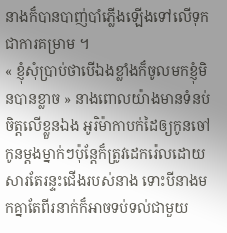នាងក៏បានបាញ់បាំភ្លើងឡើងទៅលើទុកជាការគម្រាម ។
« ខ្ញុំសុំប្រាប់ថាបើឯងខ្លាំងក៏ចូលមកខ្ញុំមិនបានខ្លាច » នាងពោលយ៉ាងមានទំនប់ចិត្តលើខ្លួនឯង អូរិម៉ាកាបក់ដៃឲ្យកូនចៅកូនម្ដងម្នាក់ៗប៉ុន្តែក៏ត្រូវដេករ៉េលដោយសារតែរន្ទះជើងរបស់នាង ទោះបីនាងមកគ្នាតែពីរនាក់ក៏អាចទប់ទល់ជាមួយ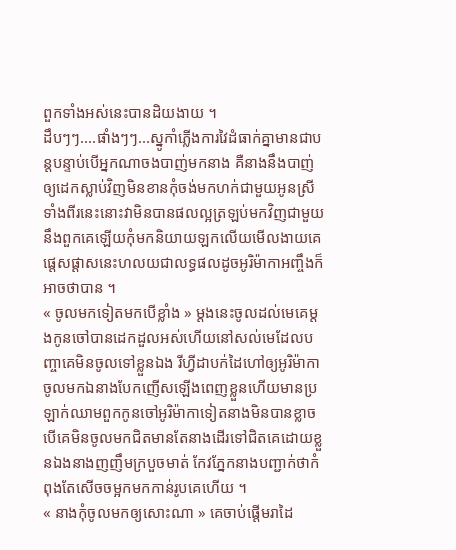ពួកទាំងអស់នេះបានដិយងាយ ។
ដឹបៗៗ....ផាំងៗៗ...ស្នូកាំភ្លើងការវៃដំធាក់គ្នាមានជាបន្តបន្ទាប់បើអ្នកណាចងបាញ់មកនាង គឺនាងនឹងបាញ់ឲ្យដេកស្លាប់វិញមិនខានកុំចង់មកហក់ជាមួយអូនស្រីទាំងពីរនេះនោះវាមិនបានផលល្អត្រឡប់មកវិញជាមួយនឹងពួកគេឡើយកុំមកនិយាយឡកលើយមើលងាយគេផ្ដេសផ្ដាសនេះហលយជាលទ្ធផលដូចអូរិម៉ាកាអញ្ចឹងក៏អាចថាបាន ។
« ចូលមកទៀតមកបើខ្លាំង » ម្ដងនេះចូលដល់មេគេម្ដងកូនចៅបានដេកដួលអស់ហើយនៅសល់មេដែលបញ្ចាគេមិនចូលទៅខ្លួនឯង រីហ្វីដាបក់ដៃហៅឲ្យអូរិម៉ាកាចូលមកឯនាងបែកញើសឡើងពេញខ្លួនហើយមានប្រឡាក់ឈាមពួកកូនចៅអូរិម៉ាកាទៀតនាងមិនបានខ្លាចបើគេមិនចូលមកជិតមានតែនាងដើរទៅជិតគេដោយខ្លួនឯងនាងញញឹមក្របួចមាត់ កែវភ្នែកនាងបញ្ជាក់ថាកំពុងតែសើចចម្អកមកកាន់រូបគេហើយ ។
« នាងកុំចូលមកឲ្យសោះណា » គេចាប់ផ្ដើមរាដៃ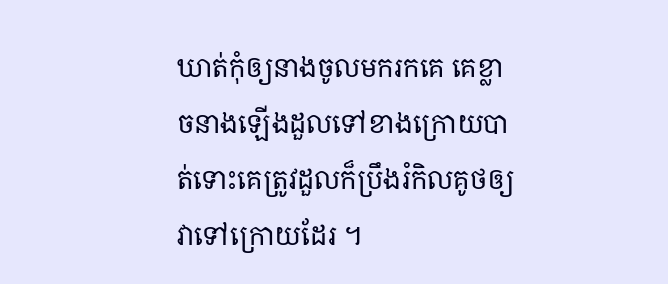ឃាត់កុំឲ្យនាងចូលមករកគេ គេខ្លាចនាងឡើងដួលទៅខាងក្រោយបាត់ទោះគេត្រូវដួលក៏ប្រឹងរំកិលគូថឲ្យវាទៅក្រោយដែរ ។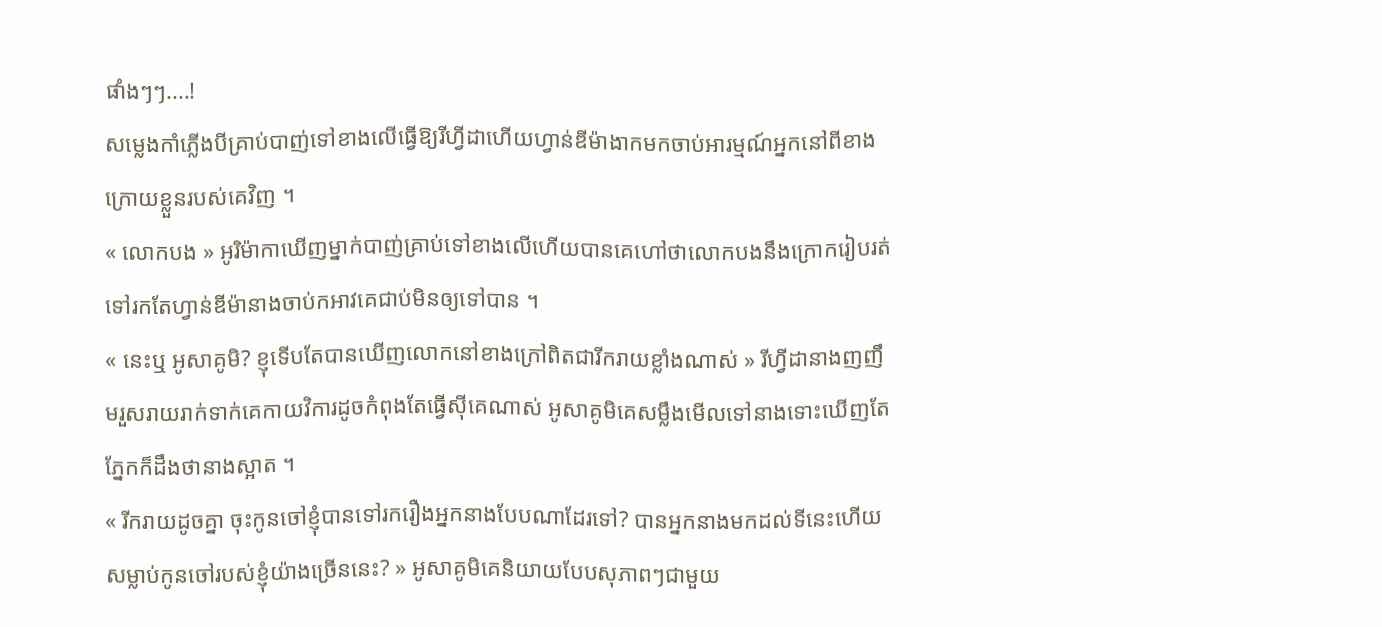ផាំងៗៗ....!
សម្លេងកាំភ្លើងបីគ្រាប់បាញ់ទៅខាងលើធ្វើឱ្យរីហ្វីដាហើយហ្វាន់ឌីម៉ាងាកមកចាប់អារម្មណ៍អ្នកនៅពីខាងក្រោយខ្លួនរបស់គេវិញ ។
« លោកបង » អូរិម៉ាកាឃើញម្នាក់បាញ់គ្រាប់ទៅខាងលើហើយបានគេហៅថាលោកបងនឹងក្រោករៀបរត់ទៅរកតែហ្វាន់ឌីម៉ានាងចាប់កអាវគេជាប់មិនឲ្យទៅបាន ។
« នេះឬ អូសាគូមិ? ខ្ញុទើបតែបានឃើញលោកនៅខាងក្រៅពិតជារីករាយខ្លាំងណាស់ » រីហ្វីដានាងញញឹមរួសរាយរាក់ទាក់គេកាយវិការដូចកំពុងតែធ្វើស៊ីគេណាស់ អូសាគូមិគេសម្លឹងមើលទៅនាងទោះឃើញតែភ្នែកក៏ដឹងថានាងស្អាត ។
« រីករាយដូចគ្នា ចុះកូនចៅខ្ញុំបានទៅរករឿងអ្នកនាងបែបណាដែរទៅ? បានអ្នកនាងមកដល់ទីនេះហើយសម្លាប់កូនចៅរបស់ខ្ញុំយ៉ាងច្រើននេះ? » អូសាគូមិគេនិយាយបែបសុភាពៗជាមួយ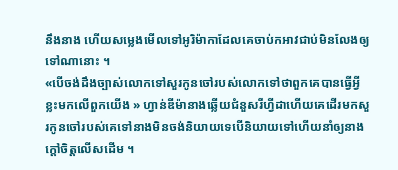នឹងនាង ហើយសម្លេងមើលទៅអូរិម៉ាកាដែលគេចាប់កអាវជាប់មិនលែងឲ្យទៅណានោះ ។
«បើចង់ដឹងច្បាស់លោកទៅសួរកូនចៅរបស់លោកទៅថាពួកគេបានធ្វើអ្វីខ្លះមកលើពួកយើង » ហ្វាន់ឌីម៉ានាងឆ្លើយជំនួសរីហ្វីដាហើយគេដើរមកសួរកូនចៅរបស់គេទៅនាងមិនចង់និយាយទេបើនិយាយទៅហើយនាំឲ្យនាងក្ដៅចិត្តលើសដើម ។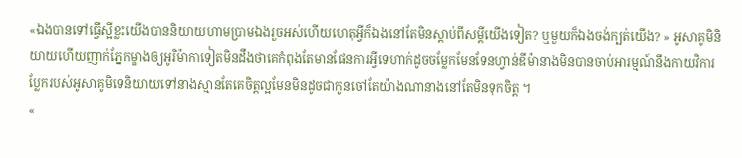«ឯងបានទៅធ្វើស្អីខ្លះយើងបាននិយាយហាមប្រាមឯងរួចអស់ហើយហេតុអ្វីក៏ឯងនៅតែមិនស្ដាប់ពីសម្ដីយើងទៀត? ឬមួយក៏ឯងចង់ក្បត់យើង? » អូសាគូមិនិយាយហើយញាក់ភ្នែកម្ខាងឲ្យអូរិម៉ាកាទៀតមិនដឹងថាគេកំពុងតែមានផែនការអ្វីទេហាក់ដូចចម្លែកមែនទែនហ្វាន់ឌីម៉ានាងមិនបានចាប់អារម្មណ៍នឹងកាយវិការប្លែករបស់អូសាគូមិទេនិយាយទៅនាងស្មានតែគេចិត្តល្អមែនមិនដូចជាកូនចៅតែយ៉ាងណានាងនៅតែមិនទុកចិត្ត ។
«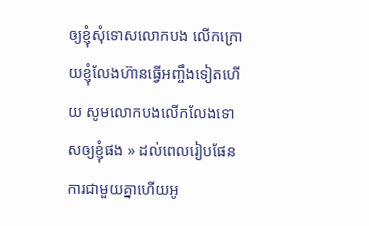ឲ្យខ្ញុំសុំទោសលោកបង លើកក្រោយខ្ញុំលែងហ៊ានធ្វើអញ្ចឹងទៀតហើយ សូមលោកបងលើកលែងទោសឲ្យខ្ញុំផង » ដល់ពេលរៀបផែនការជាមួយគ្នាហើយអូ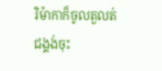រិម៉ាកាក៏ចូលតួលត់ជង្គង់ចុះ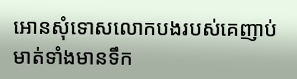អោនសុំទោសលោកបងរបស់គេញាប់មាត់ទាំងមានទឹក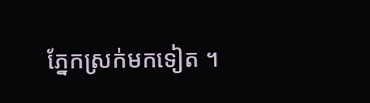ភ្នែកស្រក់មកទៀត ។